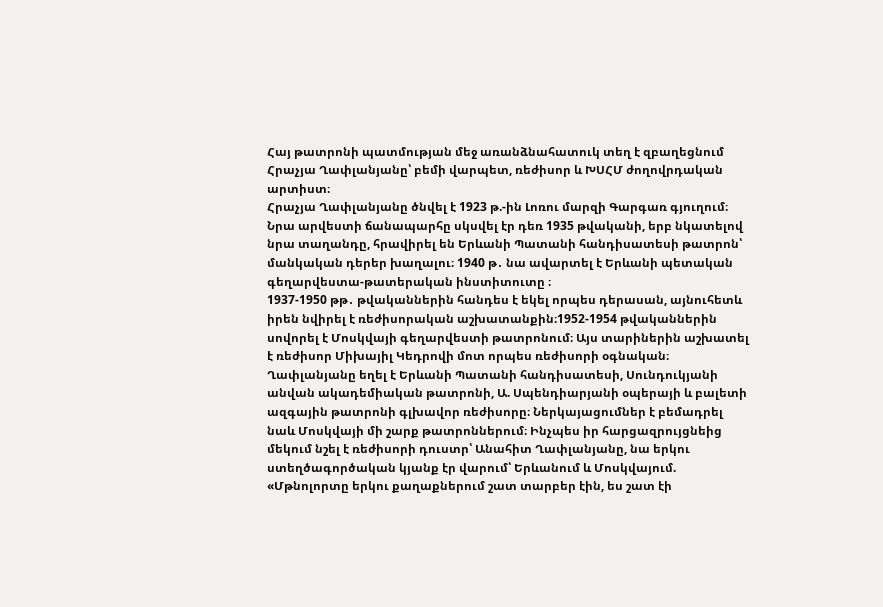Հայ թատրոնի պատմության մեջ առանձնահատուկ տեղ է զբաղեցնում Հրաչյա Ղափլանյանը՝ բեմի վարպետ, ռեժիսոր և ԽՍՀՄ ժողովրդական արտիստ։
Հրաչյա Ղափլանյանը ծնվել է 1923 թ.-ին Լոռու մարզի Գարգառ գյուղում։ Նրա արվեստի ճանապարհը սկսվել էր դեռ 1935 թվականի, երբ նկատելով նրա տաղանդը, հրավիրել են Երևանի Պատանի հանդիսատեսի թատրոն՝ մանկական դերեր խաղալու։ 1940 թ․ նա ավարտել է Երևանի պետական գեղարվեստա-թատերական ինստիտուտը ։
1937-1950 թթ․ թվականներին հանդես է եկել որպես դերասան, այնուհետև իրեն նվիրել է ռեժիսորական աշխատանքին։1952-1954 թվականներին սովորել է Մոսկվայի գեղարվեստի թատրոնում։ Այս տարիներին աշխատել է ռեժիսոր Միխայիլ Կեդրովի մոտ որպես ռեժիսորի օգնական։
Ղափլանյանը եղել է Երևանի Պատանի հանդիսատեսի, Սունդուկյանի անվան ակադեմիական թատրոնի, Ա. Սպենդիարյանի օպերայի և բալետի ազգային թատրոնի գլխավոր ռեժիսորը։ Ներկայացումներ է բեմադրել նաև Մոսկվայի մի շարք թատրոններում։ Ինչպես իր հարցազրույցնեից մեկում նշել է ռեժիսորի դուստր՝ Անահիտ Ղափլանյանը, նա երկու ստեղծագործական կյանք էր վարում՝ Երևանում և Մոսկվայում.
«Մթնոլորտը երկու քաղաքներում շատ տարբեր էին, ես շատ էի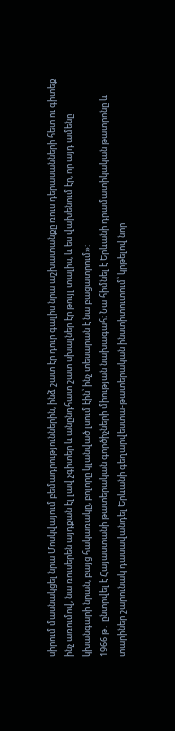սիրում մասնակցել նրա Մոսկվայում բեմադրություններին, ինձ շատ էր դուր գալիս նրա աշխատանքը ռուս դերասանների հետ ու գիտեք ինչ առումով, նա ռուսերեն այդքան էլ լավ չգիտեր և անընդհատ շատ սխալներ էր թույլ տալիս, և ես վախենում էր, որ այդ ամենը կխանգարի նրան, բայց հակառակը, բոլորը կլանված լսում էին՝ ինչ տեսարան է նա բացատրում»:
1966 թ․ ընտրվել է Հայաստանի թատերական գործիչների միության նախագահ։ Նա հիմնել է Երևանի դրամատիկական թատրոնը և տարիներ շարունակ դասավանդել Երևանի գեղարվեստա-թատերական ինստիտուտում՝ կրթելով նոր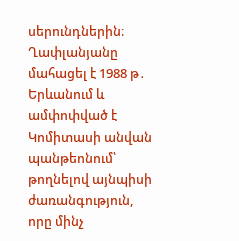սերունդներին։
Ղափլանյանը մահացել է 1988 թ․ Երևանում և ամփոփված է Կոմիտասի անվան պանթեոնում՝ թողնելով այնպիսի ժառանգություն, որը մինչ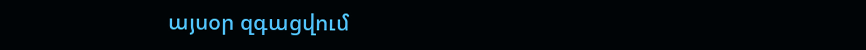այսօր զգացվում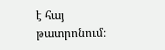է հայ թատրոնում։